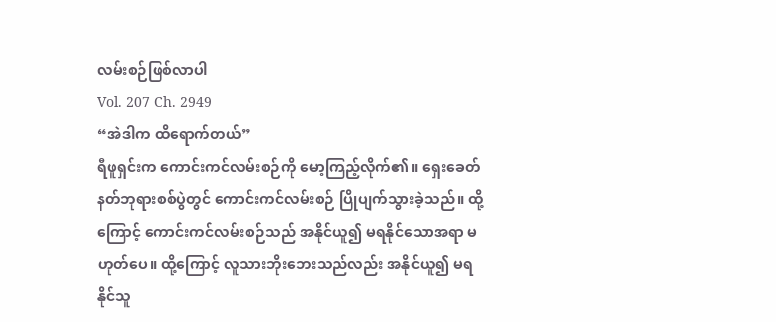လမ်းစဉ်ဖြစ်လာပါ
Vol. 207 Ch. 2949
“အဲဒါက ထိရောက်တယ်”
ရီဖူရှင်းက ကောင်းကင်လမ်းစဉ်ကို မော့ကြည့်လိုက်၏။ ရှေးခေတ်နတ်ဘုရားစစ်ပွဲတွင် ကောင်းကင်လမ်းစဉ် ပြိုပျက်သွားခဲ့သည်။ ထို့ကြောင့် ကောင်းကင်လမ်းစဉ်သည် အနိုင်ယူ၍ မရနိုင်သောအရာ မဟုတ်ပေ။ ထို့ကြောင့် လူသားဘိုးဘေးသည်လည်း အနိုင်ယူ၍ မရနိုင်သူ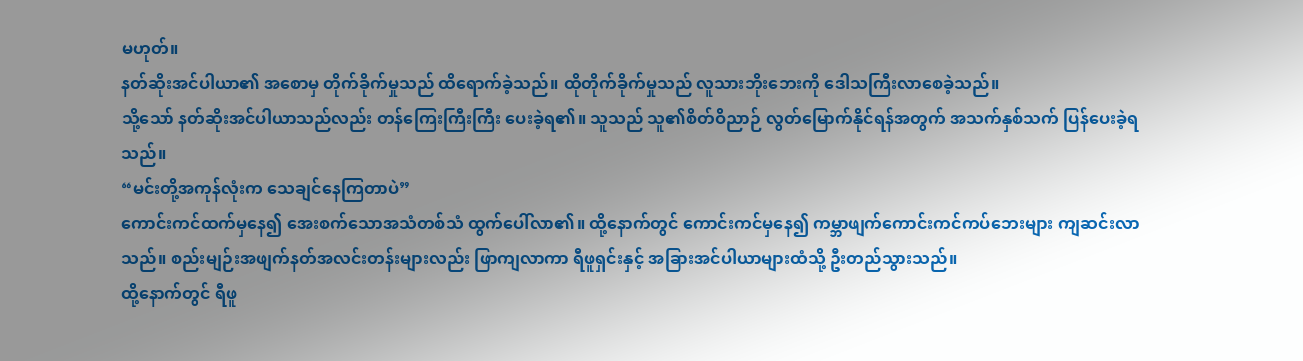မဟုတ်။
နတ်ဆိုးအင်ပါယာ၏ အစောမှ တိုက်ခိုက်မှုသည် ထိရောက်ခဲ့သည်။ ထိုတိုက်ခိုက်မှုသည် လူသားဘိုးဘေးကို ဒေါသကြီးလာစေခဲ့သည်။
သို့သော် နတ်ဆိုးအင်ပါယာသည်လည်း တန်ကြေးကြီးကြီး ပေးခဲ့ရ၏။ သူသည် သူ၏စိတ်ဝိညာဉ် လွတ်မြောက်နိုင်ရန်အတွက် အသက်နှစ်သက် ပြန်ပေးခဲ့ရသည်။
“မင်းတို့အကုန်လုံးက သေချင်နေကြတာပဲ”
ကောင်းကင်ထက်မှနေ၍ အေးစက်သောအသံတစ်သံ ထွက်ပေါ်လာ၏။ ထို့နောက်တွင် ကောင်းကင်မှနေ၍ ကမ္ဘာဖျက်ကောင်းကင်ကပ်ဘေးများ ကျဆင်းလာသည်။ စည်းမျဉ်းအဖျက်နတ်အလင်းတန်းများလည်း ဖြာကျလာကာ ရီဖူရှင်းနှင့် အခြားအင်ပါယာများထံသို့ ဦးတည်သွားသည်။
ထို့နောက်တွင် ရီဖူ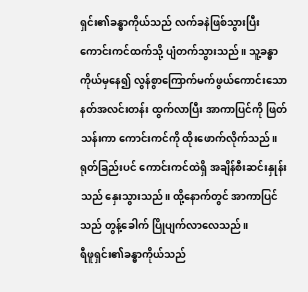ရှင်း၏ခန္ဓာကိုယ်သည် လက်ခနဲဖြစ်သွားပြီး ကောင်းကင်ထက်သို့ ပျံတက်သွားသည်။ သူ့ခန္ဓာကိုယ်မှနေ၍ လွန်စွာကြောက်မက်ဖွယ်ကောင်းသော နတ်အလင်းတန်း ထွက်လာပြီး အာကာပြင်ကို ဖြတ်သန်းကာ ကောင်းကင်ကို ထိုးဖောက်လိုက်သည်။ ရုတ်ခြည်းပင် ကောင်းကင်ထဲရှိ အချိန်စီးဆင်းနှုန်းသည် နှေးသွားသည်။ ထို့နောက်တွင် အာကာပြင်သည် တွန့်ခေါက် ပြိုပျက်လာလေသည်။
ရီဖူရှင်း၏ခန္ဓာကိုယ်သည်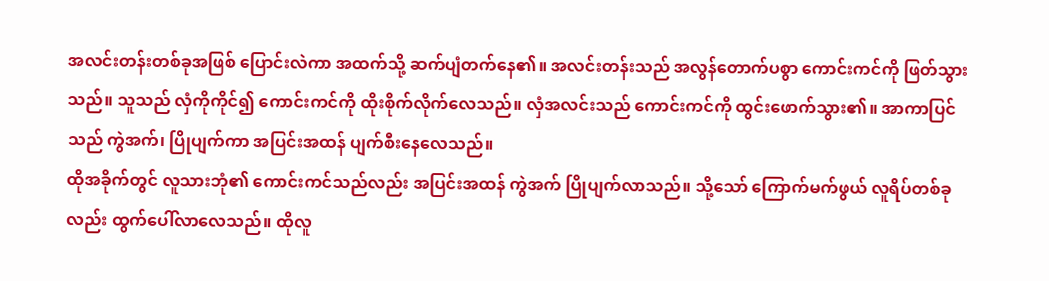အလင်းတန်းတစ်ခုအဖြစ် ပြောင်းလဲကာ အထက်သို့ ဆက်ပျံတက်နေ၏။ အလင်းတန်းသည် အလွန်တောက်ပစွာ ကောင်းကင်ကို ဖြတ်သွားသည်။ သူသည် လှံကိုကိုင်၍ ကောင်းကင်ကို ထိုးစိုက်လိုက်လေသည်။ လှံအလင်းသည် ကောင်းကင်ကို ထွင်းဖောက်သွား၏။ အာကာပြင်သည် ကွဲအက်၊ ပြိုပျက်ကာ အပြင်းအထန် ပျက်စီးနေလေသည်။
ထိုအခိုက်တွင် လူသားဘုံ၏ ကောင်းကင်သည်လည်း အပြင်းအထန် ကွဲအက် ပြိုပျက်လာသည်။ သို့သော် ကြောက်မက်ဖွယ် လူရိပ်တစ်ခုလည်း ထွက်ပေါ်လာလေသည်။ ထိုလူ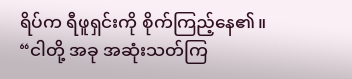ရိပ်က ရီဖူရှင်းကို စိုက်ကြည့်နေ၏။
“ငါတို့ အခု အဆုံးသတ်ကြ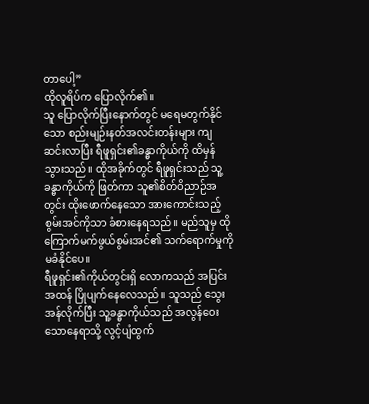တာပေါ့”
ထိုလူရိပ်က ပြောလိုက်၏။
သူ ပြောလိုက်ပြီးနောက်တွင် မရေမတွက်နိုင်သော စည်းမျဉ်းနတ်အလင်းတန်းများ ကျဆင်းလာပြီး ရီဖူရှင်း၏ခန္ဓာကိုယ်ကို ထိမှန်သွားသည်။ ထိုအခိုက်တွင် ရီဖူရှင်းသည် သူ့ခန္ဓာကိုယ်ကို ဖြတ်ကာ သူ၏စိတ်ဝိညာဉ်အတွင်း ထိုးဖောက်နေသော အားကောင်းသည့် စွမ်းအင်ကိုသာ ခံစားနေရသည်။ မည်သူမှ ထိုကြောက်မက်ဖွယ်စွမ်းအင်၏ သက်ရောက်မှုကို မခံနိုင်ပေ။
ရီဖူရှင်း၏ကိုယ်တွင်းရှိ လောကသည် အပြင်းအထန် ပြိုပျက်နေလေသည်။ သူသည် သွေးအန်လိုက်ပြီး သူ့ခန္ဓာကိုယ်သည် အလွန်ဝေးသောနေရာသို့ လွင့်ပျံထွက်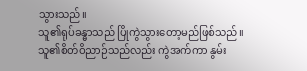သွားသည်။
သူ၏ရုပ်ခန္ဓာသည် ပြိုကွဲသွားတော့မည်ဖြစ်သည်။ သူ၏စိတ်ဝိညာဉ်သည်လည်း ကွဲအက်ကာ နွမ်း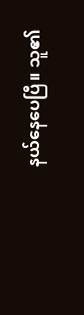နယ်နေပေပြီ။ သူ၏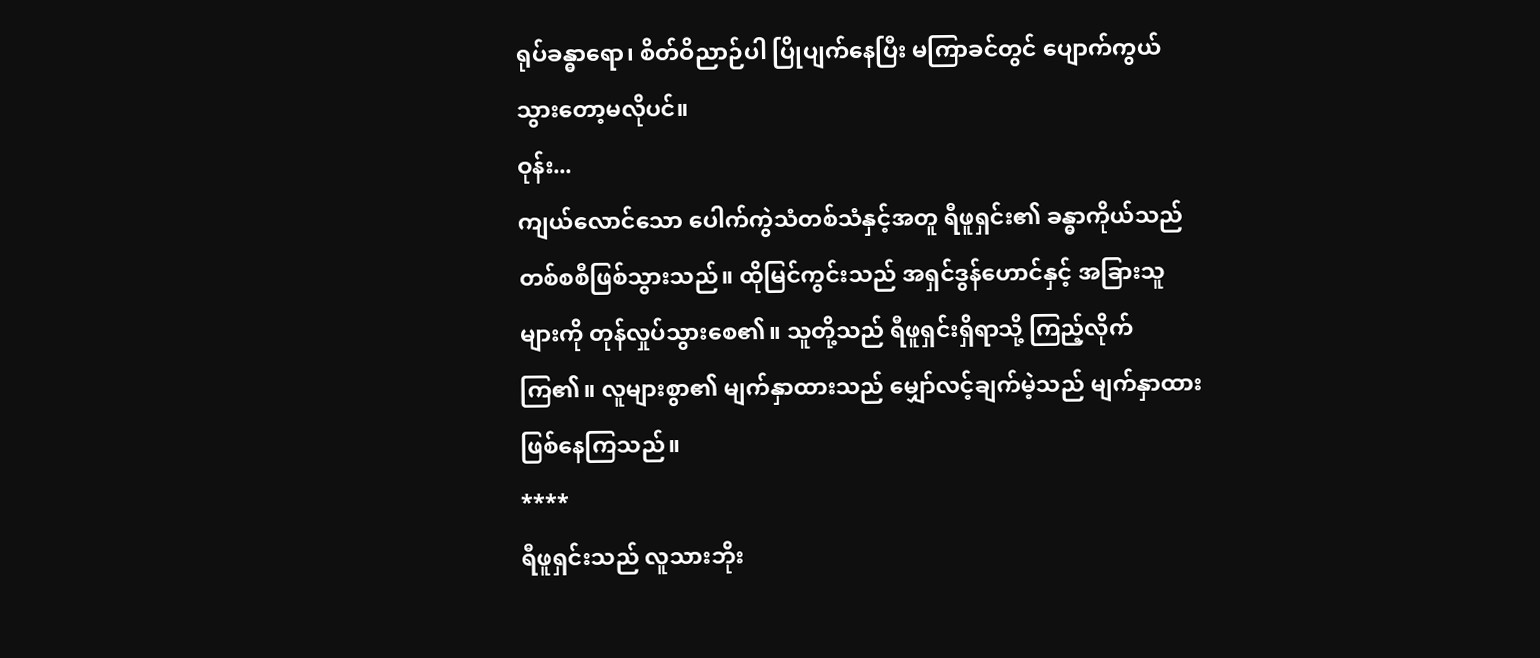ရုပ်ခန္ဓာရော၊ စိတ်ဝိညာဉ်ပါ ပြိုပျက်နေပြီး မကြာခင်တွင် ပျောက်ကွယ်သွားတော့မလိုပင်။
ဝုန်း...
ကျယ်လောင်သော ပေါက်ကွဲသံတစ်သံနှင့်အတူ ရီဖူရှင်း၏ ခန္ဓာကိုယ်သည် တစ်စစီဖြစ်သွားသည်။ ထိုမြင်ကွင်းသည် အရှင်ဒွန်ဟောင်နှင့် အခြားသူများကို တုန်လှုပ်သွားစေ၏။ သူတို့သည် ရီဖူရှင်းရှိရာသို့ ကြည့်လိုက်ကြ၏။ လူများစွာ၏ မျက်နှာထားသည် မျှော်လင့်ချက်မဲ့သည် မျက်နှာထား ဖြစ်နေကြသည်။
****
ရီဖူရှင်းသည် လူသားဘိုး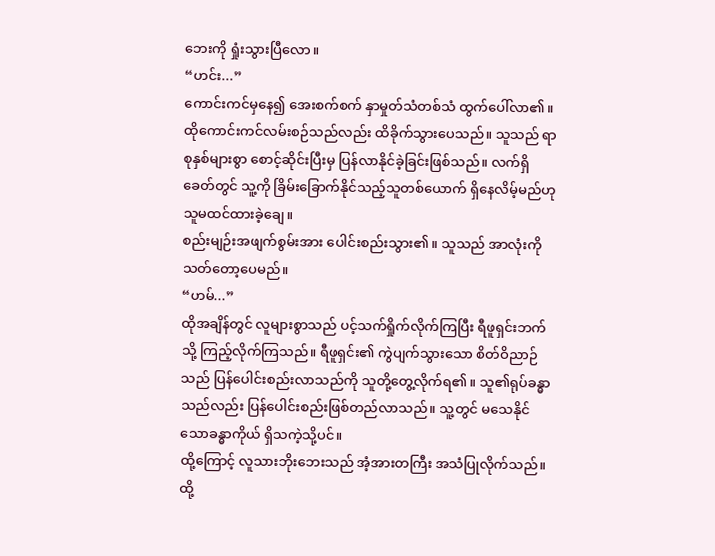ဘေးကို ရှုံးသွားပြီလော။
“ဟင်း...”
ကောင်းကင်မှနေ၍ အေးစက်စက် နှာမှုတ်သံတစ်သံ ထွက်ပေါ်လာ၏။ ထိုကောင်းကင်လမ်းစဉ်သည်လည်း ထိခိုက်သွားပေသည်။ သူသည် ရာစုနှစ်များစွာ စောင့်ဆိုင်းပြီးမှ ပြန်လာနိုင်ခဲ့ခြင်းဖြစ်သည်။ လက်ရှိခေတ်တွင် သူ့ကို ခြိမ်းခြောက်နိုင်သည့်သူတစ်ယောက် ရှိနေလိမ့်မည်ဟု သူမထင်ထားခဲ့ချေ။
စည်းမျဉ်းအဖျက်စွမ်းအား ပေါင်းစည်းသွား၏။ သူသည် အာလုံးကို သတ်တော့ပေမည်။
“ဟမ်...”
ထိုအချိန်တွင် လူများစွာသည် ပင့်သက်ရှိုက်လိုက်ကြပြီး ရီဖူရှင်းဘက်သို့ ကြည့်လိုက်ကြသည်။ ရီဖူရှင်း၏ ကွဲပျက်သွားသော စိတ်ဝိညာဉ်သည် ပြန်ပေါင်းစည်းလာသည်ကို သူတို့တွေ့လိုက်ရ၏။ သူ၏ရုပ်ခန္ဓာသည်လည်း ပြန်ပေါင်းစည်းဖြစ်တည်လာသည်။ သူ့တွင် မသေနိုင်သောခန္ဓာကိုယ် ရှိသကဲ့သို့ပင်။
ထို့ကြောင့် လူသားဘိုးဘေးသည် အံ့အားတကြီး အသံပြုလိုက်သည်။ ထို့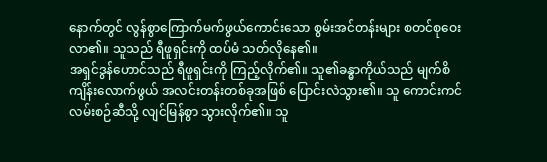နောက်တွင် လွန်စွာကြောက်မက်ဖွယ်ကောင်းသော စွမ်းအင်တန်းများ စတင်စုဝေးလာ၏။ သူသည် ရီဖူရှင်းကို ထပ်မံ သတ်လိုနေ၏။
အရှင်ဒွန်ဟောင်သည် ရီဖူရှင်းကို ကြည့်လိုက်၏။ သူ၏ခန္ဓာကိုယ်သည် မျက်စိကျိန်းလောက်ဖွယ် အလင်းတန်းတစ်ခုအဖြစ် ပြောင်းလဲသွား၏။ သူ ကောင်းကင်လမ်းစဉ်ဆီသို့ လျင်မြန်စွာ သွားလိုက်၏။ သူ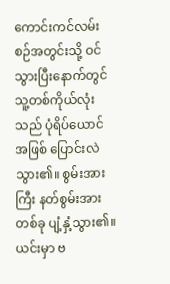ကောင်းကင်လမ်းစဉ်အတွင်းသို့ ဝင်သွားပြီးနောက်တွင် သူ့တစ်ကိုယ်လုံးသည် ပုံရိပ်ယောင်အဖြစ် ပြောင်းလဲသွား၏။ စွမ်းအားကြီး နတ်စွမ်းအားတစ်ခု ပျံ့နှံ့သွား၏။ ယင်းမှာ ဗ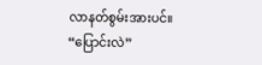လာနတ်စွမ်းအားပင်။
“ပြောင်းလဲ”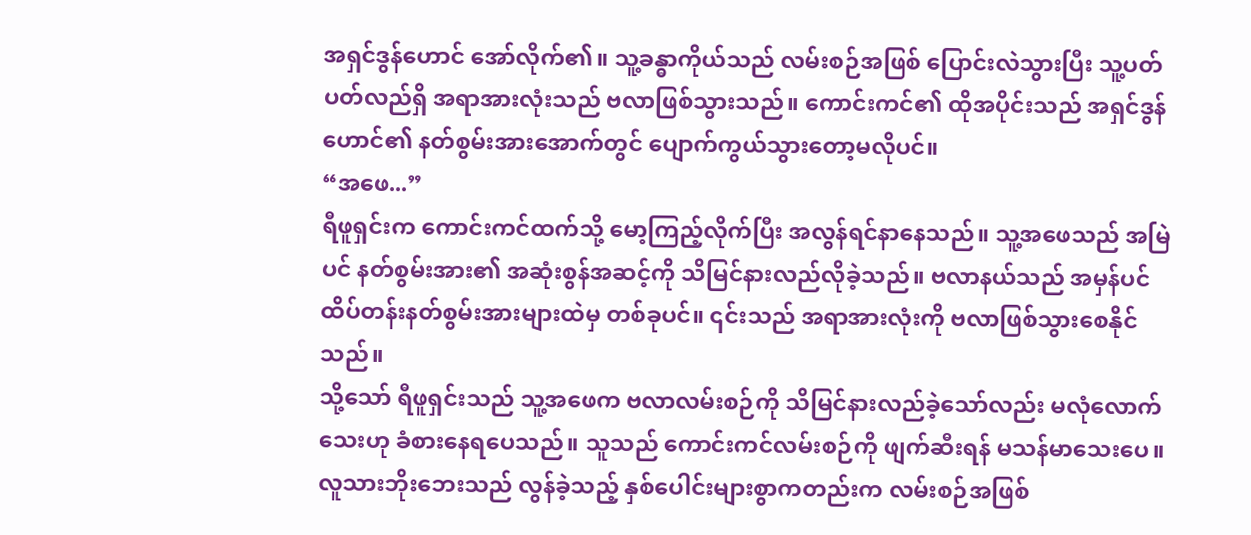အရှင်ဒွန်ဟောင် အော်လိုက်၏။ သူ့ခန္ဓာကိုယ်သည် လမ်းစဉ်အဖြစ် ပြောင်းလဲသွားပြီး သူ့ပတ်ပတ်လည်ရှိ အရာအားလုံးသည် ဗလာဖြစ်သွားသည်။ ကောင်းကင်၏ ထိုအပိုင်းသည် အရှင်ဒွန်ဟောင်၏ နတ်စွမ်းအားအောက်တွင် ပျောက်ကွယ်သွားတော့မလိုပင်။
“အဖေ...”
ရီဖူရှင်းက ကောင်းကင်ထက်သို့ မော့ကြည့်လိုက်ပြီး အလွန်ရင်နာနေသည်။ သူ့အဖေသည် အမြဲပင် နတ်စွမ်းအား၏ အဆုံးစွန်အဆင့်ကို သိမြင်နားလည်လိုခဲ့သည်။ ဗလာနယ်သည် အမှန်ပင် ထိပ်တန်းနတ်စွမ်းအားများထဲမှ တစ်ခုပင်။ ၎င်းသည် အရာအားလုံးကို ဗလာဖြစ်သွားစေနိုင်သည်။
သို့သော် ရီဖူရှင်းသည် သူ့အဖေက ဗလာလမ်းစဉ်ကို သိမြင်နားလည်ခဲ့သော်လည်း မလုံလောက်သေးဟု ခံစားနေရပေသည်။ သူသည် ကောင်းကင်လမ်းစဉ်ကို ဖျက်ဆီးရန် မသန်မာသေးပေ။ လူသားဘိုးဘေးသည် လွန်ခဲ့သည့် နှစ်ပေါင်းများစွာကတည်းက လမ်းစဉ်အဖြစ်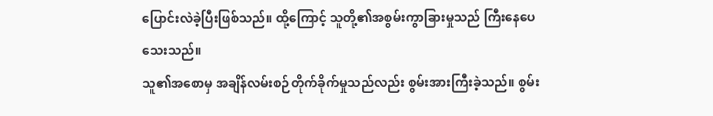ပြောင်းလဲခဲ့ပြီးဖြစ်သည်။ ထို့ကြောင့် သူတို့၏အစွမ်းကွာခြားမှုသည် ကြီးနေပေသေးသည်။
သူ၏အစောမှ အချိန်လမ်းစဉ်တိုက်ခိုက်မှုသည်လည်း စွမ်းအားကြီးခဲ့သည်။ စွမ်း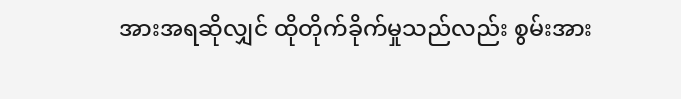အားအရဆိုလျှင် ထိုတိုက်ခိုက်မှုသည်လည်း စွမ်းအား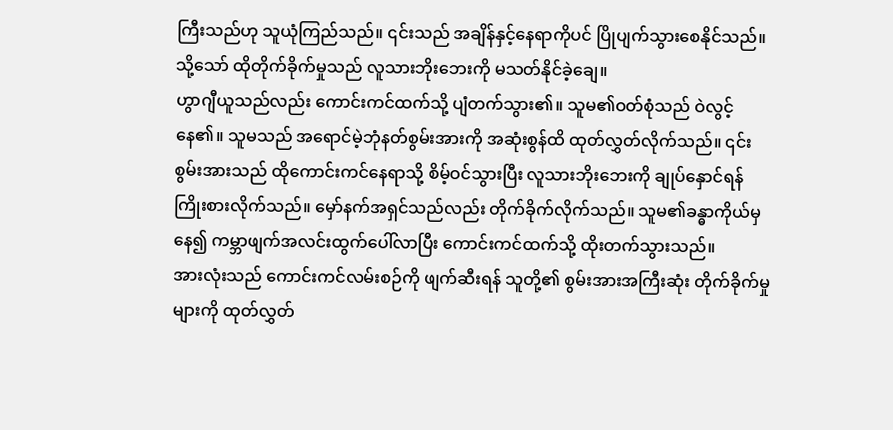ကြီးသည်ဟု သူယုံကြည်သည်။ ၎င်းသည် အချိန်နှင့်နေရာကိုပင် ပြိုပျက်သွားစေနိုင်သည်။ သို့သော် ထိုတိုက်ခိုက်မှုသည် လူသားဘိုးဘေးကို မသတ်နိုင်ခဲ့ချေ။
ဟွာဂျီယူသည်လည်း ကောင်းကင်ထက်သို့ ပျံတက်သွား၏။ သူမ၏ဝတ်စုံသည် ဝဲလွင့်နေ၏။ သူမသည် အရောင်မဲ့ဘုံနတ်စွမ်းအားကို အဆုံးစွန်ထိ ထုတ်လွှတ်လိုက်သည်။ ၎င်းစွမ်းအားသည် ထိုကောင်းကင်နေရာသို့ စိမ့်ဝင်သွားပြီး လူသားဘိုးဘေးကို ချုပ်နှောင်ရန် ကြိုးစားလိုက်သည်။ မှော်နက်အရှင်သည်လည်း တိုက်ခိုက်လိုက်သည်။ သူမ၏ခန္ဓာကိုယ်မှနေ၍ ကမ္ဘာဖျက်အလင်းထွက်ပေါ်လာပြီး ကောင်းကင်ထက်သို့ ထိုးတက်သွားသည်။
အားလုံးသည် ကောင်းကင်လမ်းစဉ်ကို ဖျက်ဆီးရန် သူတို့၏ စွမ်းအားအကြီးဆုံး တိုက်ခိုက်မှုများကို ထုတ်လွှတ်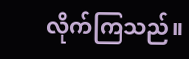လိုက်ကြသည်။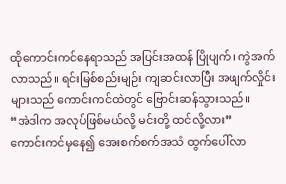ထိုကောင်းကင်နေရာသည် အပြင်းအထန် ပြိုပျက်၊ ကွဲအက်လာသည်။ ရင်းမြစ်စည်းမျဉ်း ကျဆင်းလာပြီး အဖျက်လှိုင်းများသည် ကောင်းကင်ထဲတွင် ဗြောင်းဆန်သွားသည်။
“အဲဒါက အလုပ်ဖြစ်မယ်လို့ မင်းတို့ ထင်လို့လား”
ကောင်းကင်မှနေ၍ အေးစက်စက်အသံ ထွက်ပေါ်လာ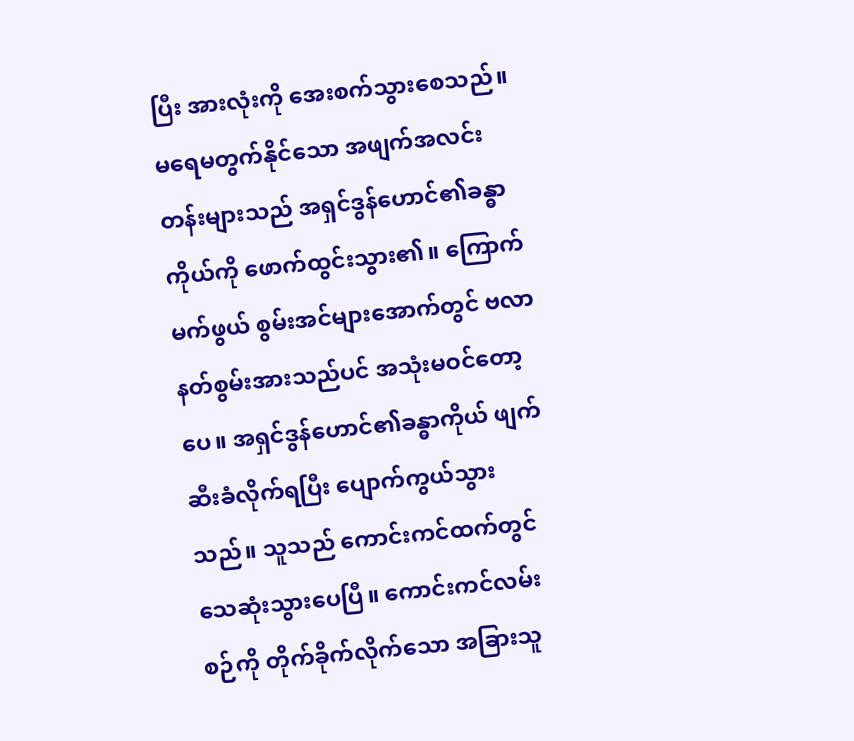ပြီး အားလုံးကို အေးစက်သွားစေသည်။
မရေမတွက်နိုင်သော အဖျက်အလင်းတန်းများသည် အရှင်ဒွန်ဟောင်၏ခန္ဓာကိုယ်ကို ဖောက်ထွင်းသွား၏။ ကြောက်မက်ဖွယ် စွမ်းအင်များအောက်တွင် ဗလာနတ်စွမ်းအားသည်ပင် အသုံးမဝင်တော့ပေ။ အရှင်ဒွန်ဟောင်၏ခန္ဓာကိုယ် ဖျက်ဆီးခံလိုက်ရပြီး ပျောက်ကွယ်သွားသည်။ သူသည် ကောင်းကင်ထက်တွင် သေဆုံးသွားပေပြီ။ ကောင်းကင်လမ်းစဉ်ကို တိုက်ခိုက်လိုက်သော အခြားသူ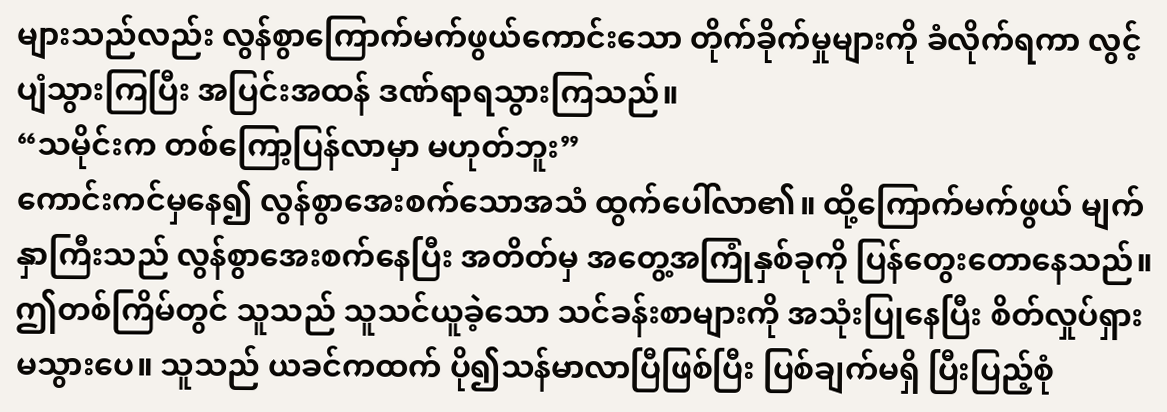များသည်လည်း လွန်စွာကြောက်မက်ဖွယ်ကောင်းသော တိုက်ခိုက်မှုများကို ခံလိုက်ရကာ လွင့်ပျံသွားကြပြီး အပြင်းအထန် ဒဏ်ရာရသွားကြသည်။
“သမိုင်းက တစ်ကြော့ပြန်လာမှာ မဟုတ်ဘူး”
ကောင်းကင်မှနေ၍ လွန်စွာအေးစက်သောအသံ ထွက်ပေါ်လာ၏။ ထို့ကြောက်မက်ဖွယ် မျက်နှာကြီးသည် လွန်စွာအေးစက်နေပြီး အတိတ်မှ အတွေ့အကြုံနှစ်ခုကို ပြန်တွေးတောနေသည်။ ဤတစ်ကြိမ်တွင် သူသည် သူသင်ယူခဲ့သော သင်ခန်းစာများကို အသုံးပြုနေပြီး စိတ်လှုပ်ရှားမသွားပေ။ သူသည် ယခင်ကထက် ပို၍သန်မာလာပြီဖြစ်ပြီး ပြစ်ချက်မရှိ ပြီးပြည့်စုံ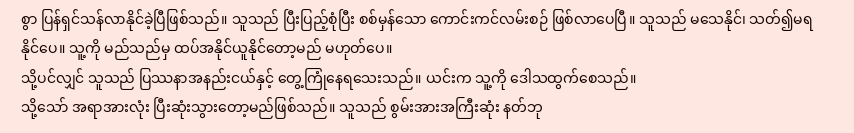စွာ ပြန်ရှင်သန်လာနိုင်ခဲ့ပြီဖြစ်သည်။ သူသည် ပြီးပြည့်စုံပြီး စစ်မှန်သော ကောင်းကင်လမ်းစဉ် ဖြစ်လာပေပြီ။ သူသည် မသေနိုင်၊ သတ်၍မရနိုင်ပေ။ သူ့ကို မည်သည်မှ ထပ်အနိုင်ယူနိုင်တော့မည် မဟုတ်ပေ။
သို့ပင်လျှင် သူသည် ပြဿနာအနည်းငယ်နှင့် တွေ့ကြုံနေရသေးသည်။ ယင်းက သူ့ကို ဒေါသထွက်စေသည်။
သို့သော် အရာအားလုံး ပြီးဆုံးသွားတော့မည်ဖြစ်သည်။ သူသည် စွမ်းအားအကြီးဆုံး နတ်ဘု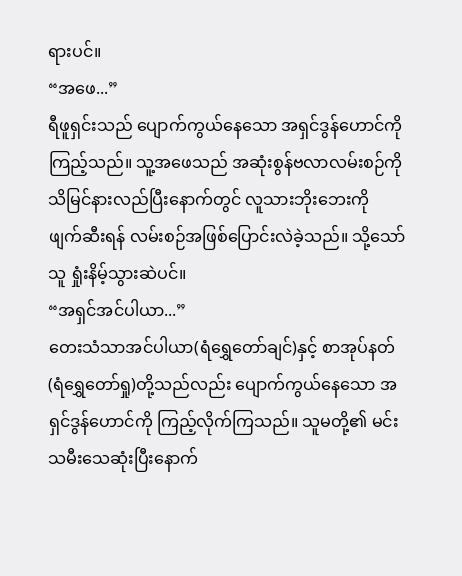ရားပင်။
“အဖေ...”
ရီဖူရှင်းသည် ပျောက်ကွယ်နေသော အရှင်ဒွန်ဟောင်ကို ကြည့်သည်။ သူ့အဖေသည် အဆုံးစွန်ဗလာလမ်းစဉ်ကို သိမြင်နားလည်ပြီးနောက်တွင် လူသားဘိုးဘေးကို ဖျက်ဆီးရန် လမ်းစဉ်အဖြစ်ပြောင်းလဲခဲ့သည်။ သို့သော် သူ ရှုံးနိမ့်သွားဆဲပင်။
“အရှင်အင်ပါယာ...”
တေးသံသာအင်ပါယာ(ရံရွှေတော်ချင်)နှင့် စာအုပ်နတ်(ရံရွှေတော်ရှု)တို့သည်လည်း ပျောက်ကွယ်နေသော အရှင်ဒွန်ဟောင်ကို ကြည့်လိုက်ကြသည်။ သူမတို့၏ မင်းသမီးသေဆုံးပြီးနောက်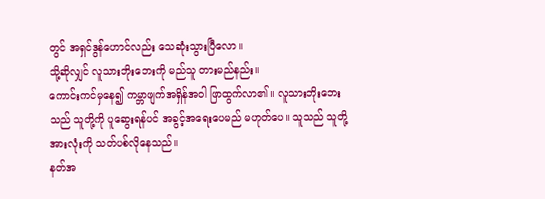တွင် အရှင်ဒွန်ဟောင်လည်း သေဆုံးသွားပြီလော။
သို့ဆိုလျှင် လူသားဘိုးဘေးကို မည်သူ တားမည်နည်း။
ကောင်းကင်မှနေ၍ ကမ္ဘာဖျက်အရှိန်အဝါ ဖြာထွက်လာ၏။ လူသားဘိုးဘေးသည် သူတို့ကို ပူဆွေးရန်ပင် အခွင့်အရေးပေမည် မဟုတ်ပေ။ သူသည် သူတို့အားလုံးကို သတ်ပစ်လိုနေသည်။
နတ်အ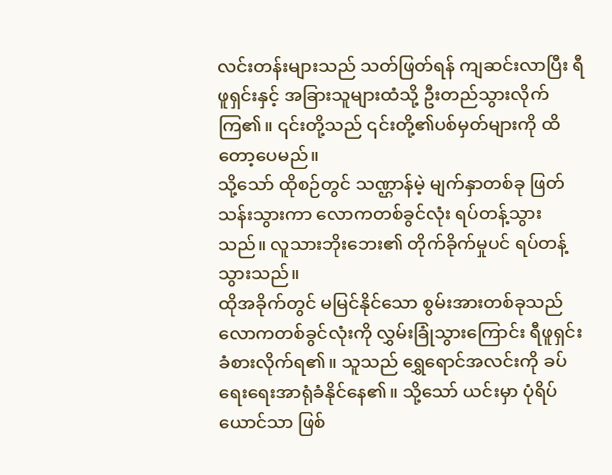လင်းတန်းများသည် သတ်ဖြတ်ရန် ကျဆင်းလာပြီး ရီဖူရှင်းနှင့် အခြားသူများထံသို့ ဦးတည်သွားလိုက်ကြ၏။ ၎င်းတို့သည် ၎င်းတို့၏ပစ်မှတ်များကို ထိတော့ပေမည်။
သို့သော် ထိုစဉ်တွင် သဏ္ဌာန်မဲ့ မျက်နှာတစ်ခု ဖြတ်သန်းသွားကာ လောကတစ်ခွင်လုံး ရပ်တန့်သွားသည်။ လူသားဘိုးဘေး၏ တိုက်ခိုက်မှုပင် ရပ်တန့်သွားသည်။
ထိုအခိုက်တွင် မမြင်နိုင်သော စွမ်းအားတစ်ခုသည် လောကတစ်ခွင်လုံးကို လွှမ်းခြုံသွားကြောင်း ရီဖူရှင်း ခံစားလိုက်ရ၏။ သူသည် ရွှေရောင်အလင်းကို ခပ်ရေးရေးအာရုံခံနိုင်နေ၏။ သို့သော် ယင်းမှာ ပုံရိပ်ယောင်သာ ဖြစ်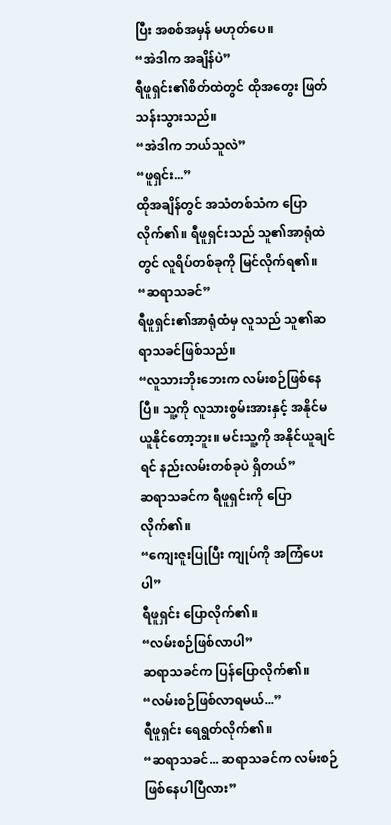ပြီး အစစ်အမှန် မဟုတ်ပေ။
“အဲဒါက အချိန်ပဲ”
ရီဖူရှင်း၏စိတ်ထဲတွင် ထိုအတွေး ဖြတ်သန်းသွားသည်။
“အဲဒါက ဘယ်သူလဲ”
“ဖူရှင်း...”
ထိုအချိန်တွင် အသံတစ်သံက ပြောလိုက်၏။ ရီဖူရှင်းသည် သူ၏အာရုံထဲတွင် လူရိပ်တစ်ခုကို မြင်လိုက်ရ၏။
“ဆရာသခင်”
ရီဖူရှင်း၏အာရုံထံမှ လူသည် သူ၏ဆရာသခင်ဖြစ်သည်။
“လူသားဘိုးဘေးက လမ်းစဉ်ဖြစ်နေပြီ။ သူ့ကို လူသားစွမ်းအားနှင့် အနိုင်မယူနိုင်တော့ဘူး။ မင်းသူ့ကို အနိုင်ယူချင်ရင် နည်းလမ်းတစ်ခုပဲ ရှိတယ်”
ဆရာသခင်က ရီဖူရှင်းကို ပြောလိုက်၏။
“ကျေးဇူးပြုပြီး ကျုပ်ကို အကြံပေးပါ”
ရီဖူရှင်း ပြောလိုက်၏။
“လမ်းစဉ်ဖြစ်လာပါ”
ဆရာသခင်က ပြန်ပြောလိုက်၏။
“လမ်းစဉ်ဖြစ်လာရမယ်...”
ရီဖူရှင်း ရေရွတ်လိုက်၏။
“ဆရာသခင်... ဆရာသခင်က လမ်းစဉ်ဖြစ်နေပါပြီလား”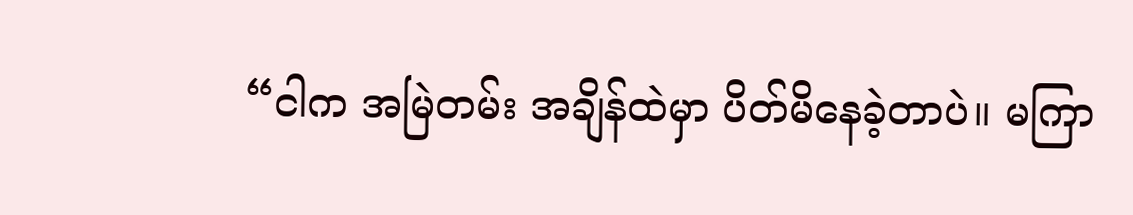“ငါက အမြဲတမ်း အချိန်ထဲမှာ ပိတ်မိနေခဲ့တာပဲ။ မကြာ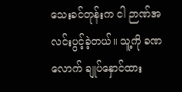သေးခင်တုန်းက ငါ ဉာဏ်အလင်းပွင့်ခဲ့တယ်။ သူ့ကို ခဏလောက် ချုပ်နှောင်ထား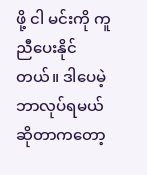ဖို့ ငါ မင်းကို ကူညီပေးနိုင်တယ်။ ဒါပေမဲ့ ဘာလုပ်ရမယ်ဆိုတာကတော့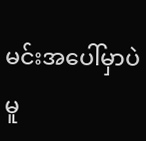မင်းအပေါ်မှာပဲ မူ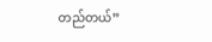တည်တယ်”